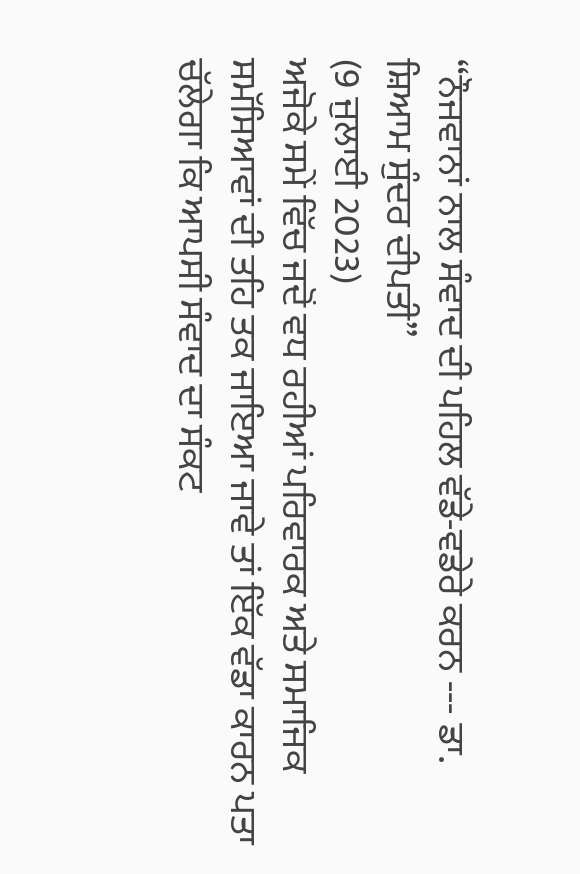“ਨੌਜਵਾਨਾਂ ਨਾਲ ਸੰਵਾਦ ਦੀ ਪਹਿਲ ਵੱਡੇ-ਵਡੇਰੇ ਕਰਨ --- ਡਾ. ਸ਼ਿਆਮ ਸੁੰਦਰ ਦੀਪਤੀ”
(9 ਜੁਲਾਈ 2023)
ਅਜੋਕੇ ਸਮੇਂ ਵਿੱਚ ਜਦੋਂ ਵਧ ਰਹੀਆਂ ਪਰਿਵਾਰਕ ਅਤੇ ਸਮਾਜਿਕ ਸਮੱਸਿਆਵਾਂ ਦੀ ਤਹਿ ਤਕ ਜਾਇਆ ਜਾਵੇ ਤਾਂ ਇੱਕ ਵੱਡਾ ਕਾਰਨ ਪਤਾ ਚੱਲੇਗਾ ਕਿ ਆਪਸੀ ਸੰਵਾਦ ਦਾ ਸੰਕਟ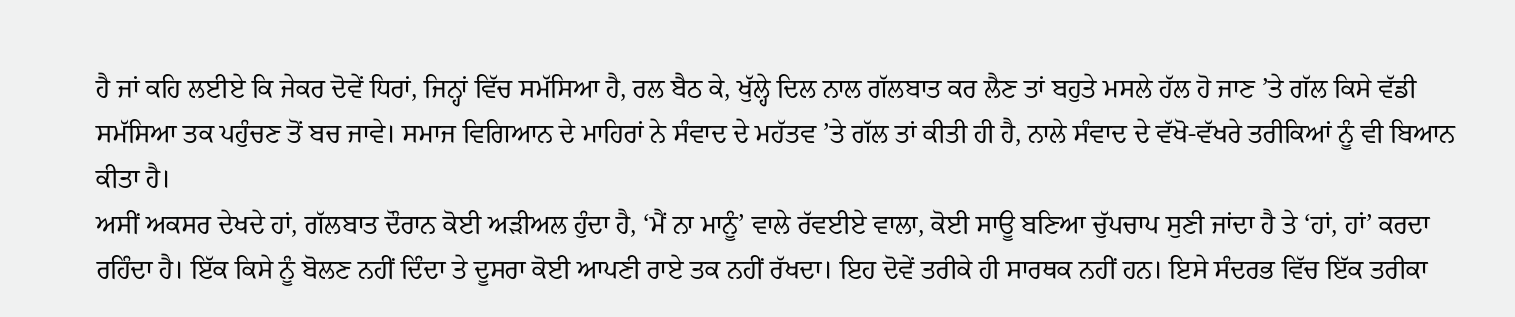ਹੈ ਜਾਂ ਕਹਿ ਲਈਏ ਕਿ ਜੇਕਰ ਦੋਵੇਂ ਧਿਰਾਂ, ਜਿਨ੍ਹਾਂ ਵਿੱਚ ਸਮੱਸਿਆ ਹੈ, ਰਲ ਬੈਠ ਕੇ, ਖੁੱਲ੍ਹੇ ਦਿਲ ਨਾਲ ਗੱਲਬਾਤ ਕਰ ਲੈਣ ਤਾਂ ਬਹੁਤੇ ਮਸਲੇ ਹੱਲ ਹੋ ਜਾਣ ’ਤੇ ਗੱਲ ਕਿਸੇ ਵੱਡੀ ਸਮੱਸਿਆ ਤਕ ਪਹੁੰਚਣ ਤੋਂ ਬਚ ਜਾਵੇ। ਸਮਾਜ ਵਿਗਿਆਨ ਦੇ ਮਾਹਿਰਾਂ ਨੇ ਸੰਵਾਦ ਦੇ ਮਹੱਤਵ ’ਤੇ ਗੱਲ ਤਾਂ ਕੀਤੀ ਹੀ ਹੈ, ਨਾਲੇ ਸੰਵਾਦ ਦੇ ਵੱਖੋ-ਵੱਖਰੇ ਤਰੀਕਿਆਂ ਨੂੰ ਵੀ ਬਿਆਨ ਕੀਤਾ ਹੈ।
ਅਸੀਂ ਅਕਸਰ ਦੇਖਦੇ ਹਾਂ, ਗੱਲਬਾਤ ਦੌਰਾਨ ਕੋਈ ਅੜੀਅਲ ਹੁੰਦਾ ਹੈ, ‘ਮੈਂ ਨਾ ਮਾਨੂੰ’ ਵਾਲੇ ਰੱਵਈਏ ਵਾਲਾ, ਕੋਈ ਸਾਊ ਬਣਿਆ ਚੁੱਪਚਾਪ ਸੁਣੀ ਜਾਂਦਾ ਹੈ ਤੇ ‘ਹਾਂ, ਹਾਂ’ ਕਰਦਾ ਰਹਿੰਦਾ ਹੈ। ਇੱਕ ਕਿਸੇ ਨੂੰ ਬੋਲਣ ਨਹੀਂ ਦਿੰਦਾ ਤੇ ਦੂਸਰਾ ਕੋਈ ਆਪਣੀ ਰਾਏ ਤਕ ਨਹੀਂ ਰੱਖਦਾ। ਇਹ ਦੋਵੇਂ ਤਰੀਕੇ ਹੀ ਸਾਰਥਕ ਨਹੀਂ ਹਨ। ਇਸੇ ਸੰਦਰਭ ਵਿੱਚ ਇੱਕ ਤਰੀਕਾ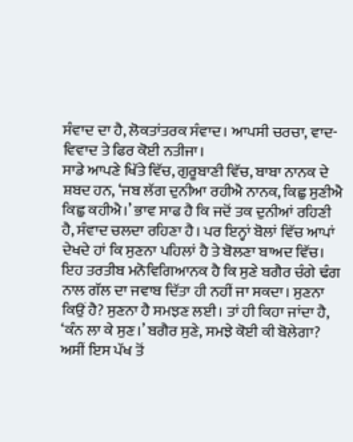ਸੰਵਾਦ ਦਾ ਹੈ, ਲੋਕਤਾਂਤਰਕ ਸੰਵਾਦ। ਆਪਸੀ ਚਰਚਾ, ਵਾਦ-ਵਿਵਾਦ ਤੇ ਫਿਰ ਕੋਈ ਨਤੀਜਾ।
ਸਾਡੇ ਆਪਣੇ ਖਿੱਤੇ ਵਿੱਚ, ਗੁਰੂਬਾਣੀ ਵਿੱਚ, ਬਾਬਾ ਨਾਨਕ ਦੇ ਸ਼ਬਦ ਹਨ, ‘ਜਬ ਲੱਗ ਦੁਨੀਆ ਰਹੀਐ ਨਾਨਕ, ਕਿਛੁ ਸੁਣੀਐ ਕਿਛੁ ਕਹੀਐ।’ ਭਾਵ ਸਾਫ ਹੈ ਕਿ ਜਦੋਂ ਤਕ ਦੁਨੀਆਂ ਰਹਿਣੀ ਹੈ, ਸੰਵਾਦ ਚਲਦਾ ਰਹਿਣਾ ਹੈ। ਪਰ ਇਨ੍ਹਾਂ ਬੋਲਾਂ ਵਿੱਚ ਆਪਾਂ ਦੇਖਦੇ ਹਾਂ ਕਿ ਸੁਣਨਾ ਪਹਿਲਾਂ ਹੈ ਤੇ ਬੋਲਣਾ ਬਾਅਦ ਵਿੱਚ। ਇਹ ਤਰਤੀਬ ਮਨੋਵਿਗਿਆਨਕ ਹੈ ਕਿ ਸੁਣੇ ਬਗੈਰ ਚੰਗੇ ਢੰਗ ਨਾਲ ਗੱਲ ਦਾ ਜਵਾਬ ਦਿੱਤਾ ਹੀ ਨਹੀਂ ਜਾ ਸਕਦਾ। ਸੁਣਨਾ ਕਿਉਂ ਹੈ? ਸੁਣਨਾ ਹੈ ਸਮਝਣ ਲਈ। ਤਾਂ ਹੀ ਕਿਹਾ ਜਾਂਦਾ ਹੈ, ‘ਕੰਨ ਲਾ ਕੇ ਸੁਣ।’ ਬਗੈਰ ਸੁਣੇ, ਸਮਝੇ ਕੋਈ ਕੀ ਬੋਲੇਗਾ? ਅਸੀਂ ਇਸ ਪੱਖ ਤੋਂ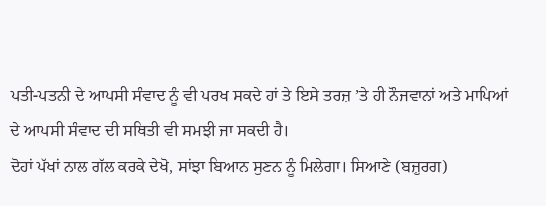ਪਤੀ-ਪਤਨੀ ਦੇ ਆਪਸੀ ਸੰਵਾਦ ਨੂੰ ਵੀ ਪਰਖ ਸਕਦੇ ਹਾਂ ਤੇ ਇਸੇ ਤਰਜ਼ ’ਤੇ ਹੀ ਨੌਜਵਾਨਾਂ ਅਤੇ ਮਾਪਿਆਂ ਦੇ ਆਪਸੀ ਸੰਵਾਦ ਦੀ ਸਥਿਤੀ ਵੀ ਸਮਝੀ ਜਾ ਸਕਦੀ ਹੈ।
ਦੋਹਾਂ ਪੱਖਾਂ ਨਾਲ ਗੱਲ ਕਰਕੇ ਦੇਖੋ, ਸਾਂਝਾ ਬਿਆਨ ਸੁਣਨ ਨੂੰ ਮਿਲੇਗਾ। ਸਿਆਣੇ (ਬਜ਼ੁਰਗ)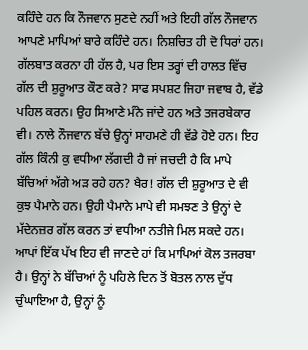ਕਹਿੰਦੇ ਹਨ ਕਿ ਨੌਜਵਾਨ ਸੁਣਦੇ ਨਹੀਂ ਅਤੇ ਇਹੀ ਗੱਲ ਨੌਜਵਾਨ ਆਪਣੇ ਮਾਪਿਆਂ ਬਾਰੇ ਕਹਿੰਦੇ ਹਨ। ਨਿਸ਼ਚਿਤ ਹੀ ਦੋ ਧਿਰਾਂ ਹਨ। ਗੱਲਬਾਤ ਕਰਨਾ ਹੀ ਹੱਲ ਹੈ, ਪਰ ਇਸ ਤਰ੍ਹਾਂ ਦੀ ਹਾਲਤ ਵਿੱਚ ਗੱਲ ਦੀ ਸ਼ੁਰੂਆਤ ਕੌਣ ਕਰੇ? ਸਾਫ ਸਪਸ਼ਟ ਜਿਹਾ ਜਵਾਬ ਹੈ, ਵੱਡੇ ਪਹਿਲ ਕਰਨ। ਉਹ ਸਿਆਣੇ ਮੰਨੇ ਜਾਂਦੇ ਹਨ ਅਤੇ ਤਜਰਬੇਕਾਰ ਵੀ। ਨਾਲੇ ਨੌਜਵਾਨ ਬੱਚੇ ਉਨ੍ਹਾਂ ਸਾਹਮਣੇ ਹੀ ਵੱਡੇ ਹੋਏ ਹਨ। ਇਹ ਗੱਲ ਕਿੰਨੀ ਕੁ ਵਧੀਆ ਲੱਗਦੀ ਹੈ ਜਾਂ ਜਚਦੀ ਹੈ ਕਿ ਮਾਪੇ ਬੱਚਿਆਂ ਅੱਗੇ ਅੜ ਰਹੇ ਹਨ? ਖੈਰ! ਗੱਲ ਦੀ ਸ਼ੁਰੂਆਤ ਦੇ ਵੀ ਕੁਝ ਪੈਮਾਨੇ ਹਨ। ਉਹੀ ਪੈਮਾਨੇ ਮਾਪੇ ਵੀ ਸਮਝਣ ਤੇ ਉਨ੍ਹਾਂ ਦੇ ਮੱਦੇਨਜ਼ਰ ਗੱਲ ਕਰਨ ਤਾਂ ਵਧੀਆ ਨਤੀਜੇ ਮਿਲ ਸਕਦੇ ਹਨ।
ਆਪਾਂ ਇੱਕ ਪੱਖ ਇਹ ਵੀ ਜਾਣਦੇ ਹਾਂ ਕਿ ਮਾਪਿਆਂ ਕੋਲ ਤਜਰਬਾ ਹੈ। ਉਨ੍ਹਾਂ ਨੇ ਬੱਚਿਆਂ ਨੂੰ ਪਹਿਲੇ ਦਿਨ ਤੋਂ ਬੋਤਲ ਨਾਲ ਦੁੱਧ ਚੁੰਘਾਇਆ ਹੈ, ਉਨ੍ਹਾਂ ਨੂੰ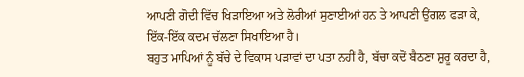ਆਪਣੀ ਗੋਦੀ ਵਿੱਚ ਖਿੜਾਇਆ ਅਤੇ ਲੋਰੀਆਂ ਸੁਣਾਈਆਂ ਹਨ ਤੇ ਆਪਣੀ ਉਂਗਲ ਫੜਾ ਕੇ, ਇੱਕ-ਇੱਕ ਕਦਮ ਚੱਲਣਾ ਸਿਖਾਇਆ ਹੈ।
ਬਹੁਤ ਮਾਪਿਆਂ ਨੂੰ ਬੱਚੇ ਦੇ ਵਿਕਾਸ ਪੜਾਵਾਂ ਦਾ ਪਤਾ ਨਹੀਂ ਹੈ, ਬੱਚਾ ਕਦੋਂ ਬੈਠਣਾ ਸ਼ੁਰੂ ਕਰਦਾ ਹੈ,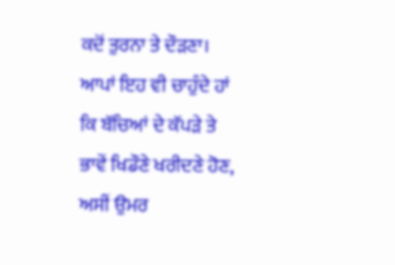ਕਦੋਂ ਤੁਰਨਾ ਤੇ ਦੌੜਣਾ। ਆਪਾਂ ਇਹ ਵੀ ਚਾਹੁੰਦੇ ਹਾਂ ਕਿ ਬੱਚਿਆਂ ਦੇ ਕੱਪੜੇ ਤੇ ਭਾਵੇਂ ਖਿਡੌਣੇ ਖਰੀਦਣੇ ਹੋਣ, ਅਸੀਂ ਉਮਰ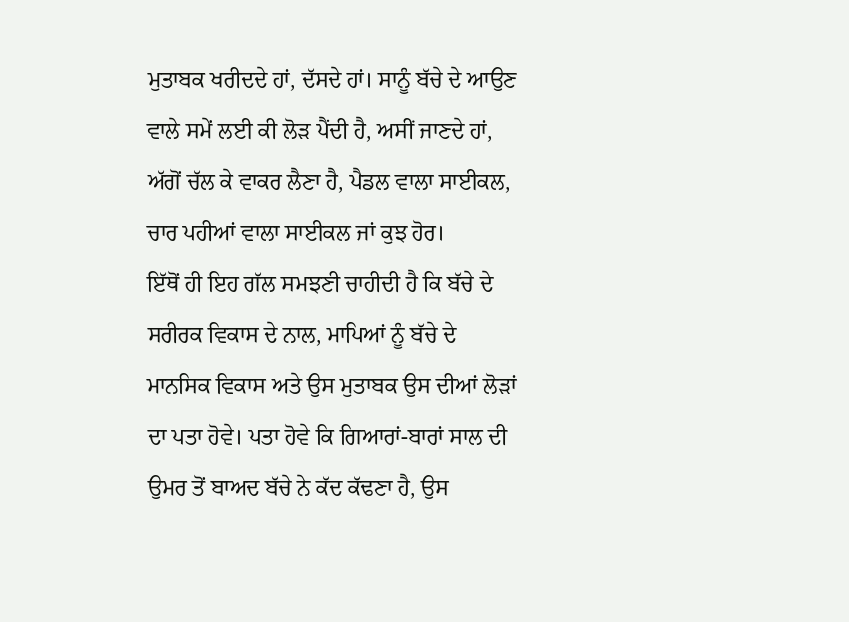ਮੁਤਾਬਕ ਖਰੀਦਦੇ ਹਾਂ, ਦੱਸਦੇ ਹਾਂ। ਸਾਨੂੰ ਬੱਚੇ ਦੇ ਆਉਣ ਵਾਲੇ ਸਮੇਂ ਲਈ ਕੀ ਲੋੜ ਪੈਂਦੀ ਹੈ, ਅਸੀਂ ਜਾਣਦੇ ਹਾਂ, ਅੱਗੋਂ ਚੱਲ ਕੇ ਵਾਕਰ ਲੈਣਾ ਹੈ, ਪੈਡਲ ਵਾਲਾ ਸਾਈਕਲ, ਚਾਰ ਪਹੀਆਂ ਵਾਲਾ ਸਾਈਕਲ ਜਾਂ ਕੁਝ ਹੋਰ।
ਇੱਥੋਂ ਹੀ ਇਹ ਗੱਲ ਸਮਝਣੀ ਚਾਹੀਦੀ ਹੈ ਕਿ ਬੱਚੇ ਦੇ ਸਰੀਰਕ ਵਿਕਾਸ ਦੇ ਨਾਲ, ਮਾਪਿਆਂ ਨੂੰ ਬੱਚੇ ਦੇ ਮਾਨਸਿਕ ਵਿਕਾਸ ਅਤੇ ਉਸ ਮੁਤਾਬਕ ਉਸ ਦੀਆਂ ਲੋੜਾਂ ਦਾ ਪਤਾ ਹੋਵੇ। ਪਤਾ ਹੋਵੇ ਕਿ ਗਿਆਰਾਂ-ਬਾਰਾਂ ਸਾਲ ਦੀ ਉਮਰ ਤੋਂ ਬਾਅਦ ਬੱਚੇ ਨੇ ਕੱਦ ਕੱਢਣਾ ਹੈ, ਉਸ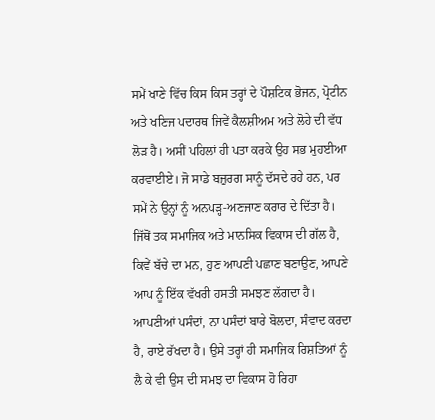ਸਮੇਂ ਖਾਣੇ ਵਿੱਚ ਕਿਸ ਕਿਸ ਤਰ੍ਹਾਂ ਦੇ ਪੌਸ਼ਟਿਕ ਭੋਜਨ, ਪ੍ਰੋਟੀਨ ਅਤੇ ਖਣਿਜ ਪਦਾਰਥ ਜਿਵੇਂ ਕੈਲਸ਼ੀਅਮ ਅਤੇ ਲੋਹੇ ਦੀ ਵੱਧ ਲੋੜ ਹੈ। ਅਸੀਂ ਪਹਿਲਾਂ ਹੀ ਪਤਾ ਕਰਕੇ ਉਹ ਸਭ ਮੁਹਈਆ ਕਰਵਾਈਏ। ਜੋ ਸਾਡੇ ਬਜ਼ੁਰਗ ਸਾਨੂੰ ਦੱਸਦੇ ਰਹੇ ਹਨ, ਪਰ ਸਮੇਂ ਨੇ ਉਨ੍ਹਾਂ ਨੂੰ ਅਨਪੜ੍ਹ-ਅਣਜਾਣ ਕਰਾਰ ਦੇ ਦਿੱਤਾ ਹੈ।
ਜਿੱਥੋਂ ਤਕ ਸਮਾਜਿਕ ਅਤੇ ਮਾਨਸਿਕ ਵਿਕਾਸ ਦੀ ਗੱਲ ਹੈ, ਕਿਵੇਂ ਬੱਚੇ ਦਾ ਮਨ, ਹੁਣ ਆਪਣੀ ਪਛਾਣ ਬਣਾਉਣ, ਆਪਣੇ ਆਪ ਨੂੰ ਇੱਕ ਵੱਖਰੀ ਹਸਤੀ ਸਮਝਣ ਲੱਗਦਾ ਹੈ। ਆਪਣੀਆਂ ਪਸੰਦਾਂ, ਨਾ ਪਸੰਦਾਂ ਬਾਰੇ ਬੋਲਦਾ, ਸੰਵਾਦ ਕਰਦਾ ਹੈ, ਰਾਏ ਰੱਖਦਾ ਹੈ। ਉਸੇ ਤਰ੍ਹਾਂ ਹੀ ਸਮਾਜਿਕ ਰਿਸ਼ਤਿਆਂ ਨੂੰ ਲੈ ਕੇ ਵੀ ਉਸ ਦੀ ਸਮਝ ਦਾ ਵਿਕਾਸ ਹੋ ਰਿਹਾ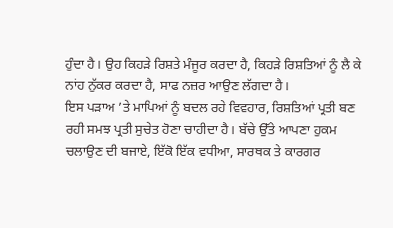ਹੁੰਦਾ ਹੈ। ਉਹ ਕਿਹੜੇ ਰਿਸ਼ਤੇ ਮੰਜੂਰ ਕਰਦਾ ਹੈ, ਕਿਹੜੇ ਰਿਸ਼ਤਿਆਂ ਨੂੰ ਲੈ ਕੇ ਨਾਂਹ ਨੁੱਕਰ ਕਰਦਾ ਹੈ, ਸਾਫ ਨਜ਼ਰ ਆਉਣ ਲੱਗਦਾ ਹੈ।
ਇਸ ਪੜਾਅ ’ਤੇ ਮਾਪਿਆਂ ਨੂੰ ਬਦਲ ਰਹੇ ਵਿਵਹਾਰ, ਰਿਸ਼ਤਿਆਂ ਪ੍ਰਤੀ ਬਣ ਰਹੀ ਸਮਝ ਪ੍ਰਤੀ ਸੁਚੇਤ ਹੋਣਾ ਚਾਹੀਦਾ ਹੈ। ਬੱਚੇ ਉੱਤੇ ਆਪਣਾ ਹੁਕਮ ਚਲਾਉਣ ਦੀ ਬਜਾਏ, ਇੱਕੋ ਇੱਕ ਵਧੀਆ, ਸਾਰਥਕ ਤੇ ਕਾਰਗਰ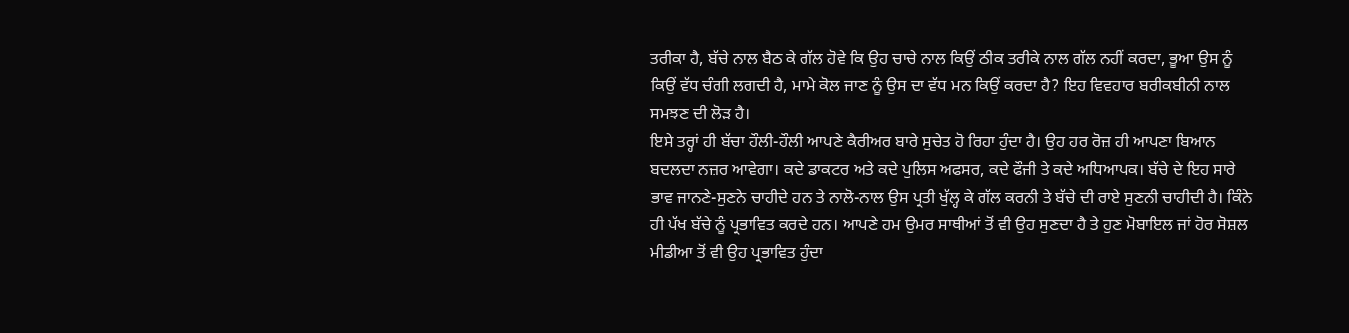ਤਰੀਕਾ ਹੈ, ਬੱਚੇ ਨਾਲ ਬੈਠ ਕੇ ਗੱਲ ਹੋਵੇ ਕਿ ਉਹ ਚਾਚੇ ਨਾਲ ਕਿਉਂ ਠੀਕ ਤਰੀਕੇ ਨਾਲ ਗੱਲ ਨਹੀਂ ਕਰਦਾ, ਭੂਆ ਉਸ ਨੂੰ ਕਿਉਂ ਵੱਧ ਚੰਗੀ ਲਗਦੀ ਹੈ, ਮਾਮੇ ਕੋਲ ਜਾਣ ਨੂੰ ਉਸ ਦਾ ਵੱਧ ਮਨ ਕਿਉਂ ਕਰਦਾ ਹੈ? ਇਹ ਵਿਵਹਾਰ ਬਰੀਕਬੀਨੀ ਨਾਲ ਸਮਝਣ ਦੀ ਲੋੜ ਹੈ।
ਇਸੇ ਤਰ੍ਹਾਂ ਹੀ ਬੱਚਾ ਹੌਲੀ-ਹੌਲੀ ਆਪਣੇ ਕੈਰੀਅਰ ਬਾਰੇ ਸੁਚੇਤ ਹੋ ਰਿਹਾ ਹੁੰਦਾ ਹੈ। ਉਹ ਹਰ ਰੋਜ਼ ਹੀ ਆਪਣਾ ਬਿਆਨ ਬਦਲਦਾ ਨਜ਼ਰ ਆਵੇਗਾ। ਕਦੇ ਡਾਕਟਰ ਅਤੇ ਕਦੇ ਪੁਲਿਸ ਅਫਸਰ, ਕਦੇ ਫੌਜੀ ਤੇ ਕਦੇ ਅਧਿਆਪਕ। ਬੱਚੇ ਦੇ ਇਹ ਸਾਰੇ ਭਾਵ ਜਾਨਣੇ-ਸੁਣਨੇ ਚਾਹੀਦੇ ਹਨ ਤੇ ਨਾਲੋ-ਨਾਲ ਉਸ ਪ੍ਰਤੀ ਖੁੱਲ੍ਹ ਕੇ ਗੱਲ ਕਰਨੀ ਤੇ ਬੱਚੇ ਦੀ ਰਾਏ ਸੁਣਨੀ ਚਾਹੀਦੀ ਹੈ। ਕਿੰਨੇ ਹੀ ਪੱਖ ਬੱਚੇ ਨੂੰ ਪ੍ਰਭਾਵਿਤ ਕਰਦੇ ਹਨ। ਆਪਣੇ ਹਮ ਉਮਰ ਸਾਥੀਆਂ ਤੋਂ ਵੀ ਉਹ ਸੁਣਦਾ ਹੈ ਤੇ ਹੁਣ ਮੋਬਾਇਲ ਜਾਂ ਹੋਰ ਸੋਸ਼ਲ ਮੀਡੀਆ ਤੋਂ ਵੀ ਉਹ ਪ੍ਰਭਾਵਿਤ ਹੁੰਦਾ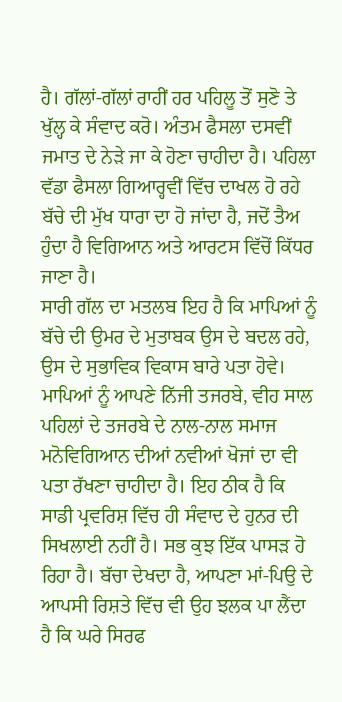ਹੈ। ਗੱਲਾਂ-ਗੱਲਾਂ ਰਾਹੀਂ ਹਰ ਪਹਿਲੂ ਤੋਂ ਸੁਣੋ ਤੇ ਖੁੱਲ੍ਹ ਕੇ ਸੰਵਾਦ ਕਰੋ। ਅੰਤਮ ਫੈਸਲਾ ਦਸਵੀਂ ਜਮਾਤ ਦੇ ਨੇੜੇ ਜਾ ਕੇ ਹੋਣਾ ਚਾਹੀਦਾ ਹੈ। ਪਹਿਲਾ ਵੱਡਾ ਫੈਸਲਾ ਗਿਆਰ੍ਹਵੀਂ ਵਿੱਚ ਦਾਖਲ ਹੋ ਰਹੇ ਬੱਚੇ ਦੀ ਮੁੱਖ ਧਾਰਾ ਦਾ ਹੋ ਜਾਂਦਾ ਹੈ, ਜਦੋਂ ਤੈਅ ਹੁੰਦਾ ਹੈ ਵਿਗਿਆਨ ਅਤੇ ਆਰਟਸ ਵਿੱਚੋਂ ਕਿੱਧਰ ਜਾਣਾ ਹੈ।
ਸਾਰੀ ਗੱਲ ਦਾ ਮਤਲਬ ਇਹ ਹੈ ਕਿ ਮਾਪਿਆਂ ਨੂੰ ਬੱਚੇ ਦੀ ਉਮਰ ਦੇ ਮੁਤਾਬਕ ਉਸ ਦੇ ਬਦਲ ਰਹੇ, ਉਸ ਦੇ ਸੁਭਾਵਿਕ ਵਿਕਾਸ ਬਾਰੇ ਪਤਾ ਹੋਵੇ। ਮਾਪਿਆਂ ਨੂੰ ਆਪਣੇ ਨਿੱਜੀ ਤਜਰਬੇ, ਵੀਹ ਸਾਲ ਪਹਿਲਾਂ ਦੇ ਤਜਰਬੇ ਦੇ ਨਾਲ-ਨਾਲ ਸਮਾਜ ਮਨੋਵਿਗਿਆਨ ਦੀਆਂ ਨਵੀਆਂ ਖੋਜਾਂ ਦਾ ਵੀ ਪਤਾ ਰੱਖਣਾ ਚਾਹੀਦਾ ਹੈ। ਇਹ ਠੀਕ ਹੈ ਕਿ ਸਾਡੀ ਪ੍ਰਵਰਿਸ਼ ਵਿੱਚ ਹੀ ਸੰਵਾਦ ਦੇ ਹੁਨਰ ਦੀ ਸਿਖਲਾਈ ਨਹੀਂ ਹੈ। ਸਭ ਕੁਝ ਇੱਕ ਪਾਸੜ ਹੋ ਰਿਹਾ ਹੈ। ਬੱਚਾ ਦੇਖਦਾ ਹੈ, ਆਪਣਾ ਮਾਂ-ਪਿਉ ਦੇ ਆਪਸੀ ਰਿਸ਼ਤੇ ਵਿੱਚ ਵੀ ਉਹ ਝਲਕ ਪਾ ਲੈਂਦਾ ਹੈ ਕਿ ਘਰੇ ਸਿਰਫ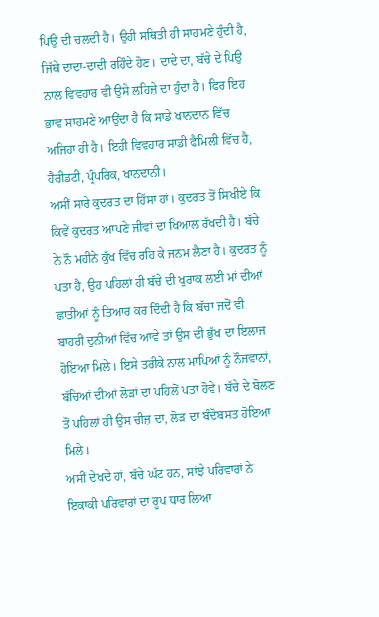ਪਿਉ ਦੀ ਚਲਦੀ ਹੈ। ਉਹੀ ਸਥਿਤੀ ਹੀ ਸਾਹਮਣੇ ਹੁੰਦੀ ਹੈ, ਜਿੱਥੇ ਦਾਦਾ-ਦਾਦੀ ਰਹਿੰਦੇ ਹੋਣ। ਦਾਦੇ ਦਾ, ਬੱਚੇ ਦੇ ਪਿਉ ਨਾਲ ਵਿਵਹਾਰ ਵੀ ਉਸੇ ਲਹਿਜ਼ੇ ਦਾ ਹੁੰਦਾ ਹੈ। ਫਿਰ ਇਹ ਭਾਵ ਸਾਹਮਣੇ ਆਉਂਦਾ ਹੈ ਕਿ ਸਾਡੇ ਖਾਨਦਾਨ ਵਿੱਚ ਅਜਿਹਾ ਹੀ ਹੈ। ਇਹੀ ਵਿਵਹਾਰ ਸਾਡੀ ਫੈਮਿਲੀ ਵਿੱਚ ਹੈ, ਹੈਰੀਡਟੀ, ਪ੍ਰੰਪਰਿਕ, ਖਾਨਦਾਨੀ।
ਅਸੀਂ ਸਾਰੇ ਕੁਦਰਤ ਦਾ ਹਿੱਸਾ ਹਾਂ। ਕੁਦਰਤ ਤੋਂ ਸਿਖੀਏ ਕਿ ਕਿਵੇਂ ਕੁਦਰਤ ਆਪਣੇ ਜੀਵਾਂ ਦਾ ਖਿਆਲ ਰੱਖਦੀ ਹੈ। ਬੱਚੇ ਨੇ ਨੌ ਮਹੀਨੇ ਕੁੱਖ ਵਿੱਚ ਰਹਿ ਕੇ ਜਨਮ ਲੈਣਾ ਹੈ। ਕੁਦਰਤ ਨੂੰ ਪਤਾ ਹੈ, ਉਹ ਪਹਿਲਾਂ ਹੀ ਬੱਚੇ ਦੀ ਖੁਰਾਕ ਲਈ ਮਾਂ ਦੀਆਂ ਛਾਤੀਆਂ ਨੂੰ ਤਿਆਰ ਕਰ ਦਿੰਦੀ ਹੈ ਕਿ ਬੱਚਾ ਜਦੋਂ ਵੀ ਬਾਹਰੀ ਦੁਨੀਆਂ ਵਿੱਚ ਆਵੇ ਤਾਂ ਉਸ ਦੀ ਭੁੱਖ ਦਾ ਇਲਾਜ ਹੋਇਆ ਮਿਲੇ। ਇਸੇ ਤਰੀਕੇ ਨਾਲ ਮਾਪਿਆਂ ਨੂੰ ਨੌਜਵਾਨਾਂ, ਬੱਚਿਆਂ ਦੀਆਂ ਲੋੜਾਂ ਦਾ ਪਹਿਲੋਂ ਪਤਾ ਹੋਵੇ। ਬੱਚੇ ਦੇ ਬੋਲਣ ਤੋਂ ਪਹਿਲਾਂ ਹੀ ਉਸ ਚੀਜ਼ ਦਾ, ਲੋੜ ਦਾ ਬੰਦੋਬਸਤ ਹੋਇਆ ਮਿਲੇ।
ਅਸੀਂ ਦੇਖਦੇ ਹਾਂ, ਬੱਚੇ ਘੱਟ ਹਨ, ਸਾਂਝੇ ਪਰਿਵਾਰਾਂ ਨੇ ਇਕਾਕੀ ਪਰਿਵਾਰਾਂ ਦਾ ਰੂਪ ਧਾਰ ਲਿਆ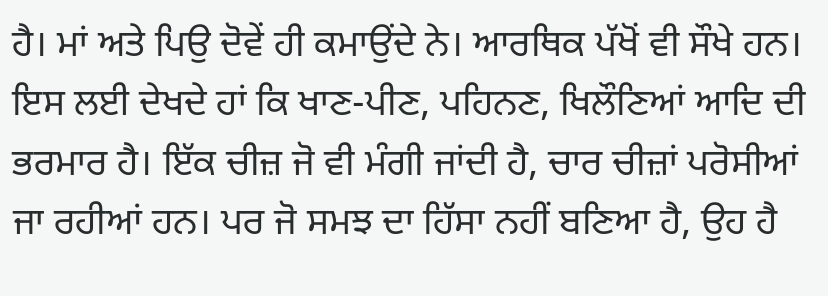ਹੈ। ਮਾਂ ਅਤੇ ਪਿਉ ਦੋਵੇਂ ਹੀ ਕਮਾਉਂਦੇ ਨੇ। ਆਰਥਿਕ ਪੱਖੋਂ ਵੀ ਸੌਖੇ ਹਨ। ਇਸ ਲਈ ਦੇਖਦੇ ਹਾਂ ਕਿ ਖਾਣ-ਪੀਣ, ਪਹਿਨਣ, ਖਿਲੌਣਿਆਂ ਆਦਿ ਦੀ ਭਰਮਾਰ ਹੈ। ਇੱਕ ਚੀਜ਼ ਜੋ ਵੀ ਮੰਗੀ ਜਾਂਦੀ ਹੈ, ਚਾਰ ਚੀਜ਼ਾਂ ਪਰੋਸੀਆਂ ਜਾ ਰਹੀਆਂ ਹਨ। ਪਰ ਜੋ ਸਮਝ ਦਾ ਹਿੱਸਾ ਨਹੀਂ ਬਣਿਆ ਹੈ, ਉਹ ਹੈ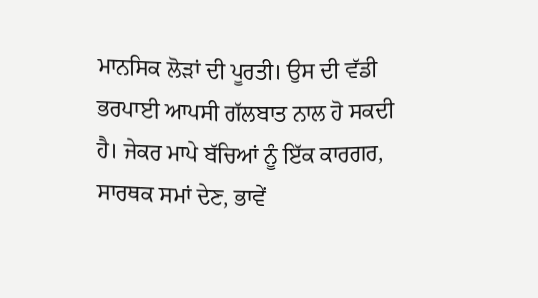ਮਾਨਸਿਕ ਲੋੜਾਂ ਦੀ ਪੂਰਤੀ। ਉਸ ਦੀ ਵੱਡੀ ਭਰਪਾਈ ਆਪਸੀ ਗੱਲਬਾਤ ਨਾਲ ਹੋ ਸਕਦੀ ਹੈ। ਜੇਕਰ ਮਾਪੇ ਬੱਚਿਆਂ ਨੂੰ ਇੱਕ ਕਾਰਗਰ, ਸਾਰਥਕ ਸਮਾਂ ਦੇਣ, ਭਾਵੇਂ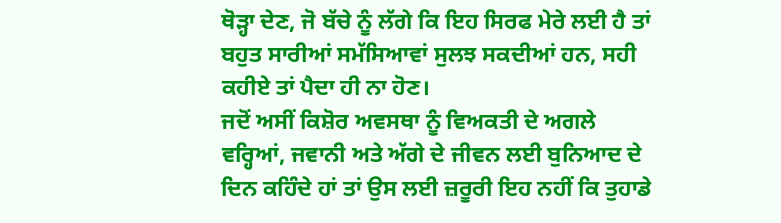ਥੋੜ੍ਹਾ ਦੇਣ, ਜੋ ਬੱਚੇ ਨੂੰ ਲੱਗੇ ਕਿ ਇਹ ਸਿਰਫ ਮੇਰੇ ਲਈ ਹੈ ਤਾਂ ਬਹੁਤ ਸਾਰੀਆਂ ਸਮੱਸਿਆਵਾਂ ਸੁਲਝ ਸਕਦੀਆਂ ਹਨ, ਸਹੀ ਕਹੀਏ ਤਾਂ ਪੈਦਾ ਹੀ ਨਾ ਹੋਣ।
ਜਦੋਂ ਅਸੀਂ ਕਿਸ਼ੋਰ ਅਵਸਥਾ ਨੂੰ ਵਿਅਕਤੀ ਦੇ ਅਗਲੇ ਵਰ੍ਹਿਆਂ, ਜਵਾਨੀ ਅਤੇ ਅੱਗੇ ਦੇ ਜੀਵਨ ਲਈ ਬੁਨਿਆਦ ਦੇ ਦਿਨ ਕਹਿੰਦੇ ਹਾਂ ਤਾਂ ਉਸ ਲਈ ਜ਼ਰੂਰੀ ਇਹ ਨਹੀਂ ਕਿ ਤੁਹਾਡੇ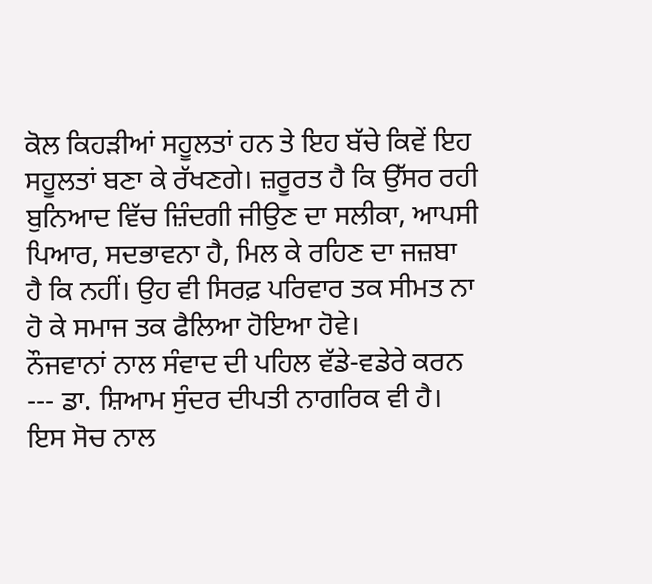ਕੋਲ ਕਿਹੜੀਆਂ ਸਹੂਲਤਾਂ ਹਨ ਤੇ ਇਹ ਬੱਚੇ ਕਿਵੇਂ ਇਹ ਸਹੂਲਤਾਂ ਬਣਾ ਕੇ ਰੱਖਣਗੇ। ਜ਼ਰੂਰਤ ਹੈ ਕਿ ਉੱਸਰ ਰਹੀ ਬੁਨਿਆਦ ਵਿੱਚ ਜ਼ਿੰਦਗੀ ਜੀਉਣ ਦਾ ਸਲੀਕਾ, ਆਪਸੀ ਪਿਆਰ, ਸਦਭਾਵਨਾ ਹੈ, ਮਿਲ ਕੇ ਰਹਿਣ ਦਾ ਜਜ਼ਬਾ ਹੈ ਕਿ ਨਹੀਂ। ਉਹ ਵੀ ਸਿਰਫ਼ ਪਰਿਵਾਰ ਤਕ ਸੀਮਤ ਨਾ ਹੋ ਕੇ ਸਮਾਜ ਤਕ ਫੈਲਿਆ ਹੋਇਆ ਹੋਵੇ।
ਨੌਜਵਾਨਾਂ ਨਾਲ ਸੰਵਾਦ ਦੀ ਪਹਿਲ ਵੱਡੇ-ਵਡੇਰੇ ਕਰਨ --- ਡਾ. ਸ਼ਿਆਮ ਸੁੰਦਰ ਦੀਪਤੀ ਨਾਗਰਿਕ ਵੀ ਹੈ। ਇਸ ਸੋਚ ਨਾਲ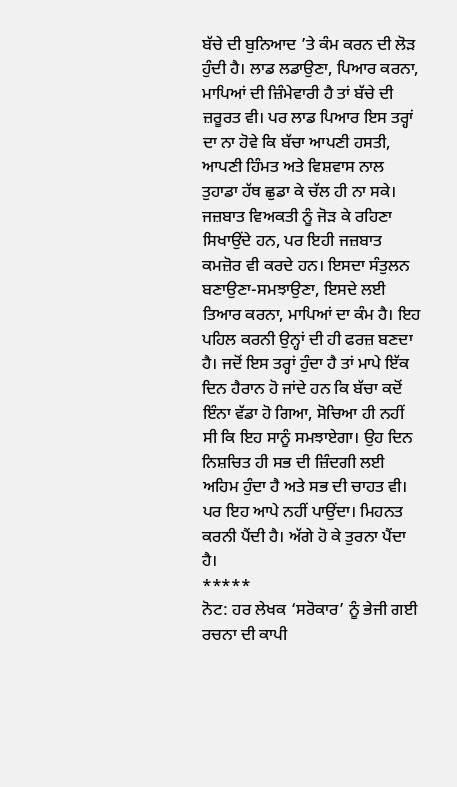ਬੱਚੇ ਦੀ ਬੁਨਿਆਦ ’ਤੇ ਕੰਮ ਕਰਨ ਦੀ ਲੋੜ ਹੁੰਦੀ ਹੈ। ਲਾਡ ਲਡਾਉਣਾ, ਪਿਆਰ ਕਰਨਾ, ਮਾਪਿਆਂ ਦੀ ਜ਼ਿੰਮੇਵਾਰੀ ਹੈ ਤਾਂ ਬੱਚੇ ਦੀ ਜ਼ਰੂਰਤ ਵੀ। ਪਰ ਲਾਡ ਪਿਆਰ ਇਸ ਤਰ੍ਹਾਂ ਦਾ ਨਾ ਹੋਵੇ ਕਿ ਬੱਚਾ ਆਪਣੀ ਹਸਤੀ, ਆਪਣੀ ਹਿੰਮਤ ਅਤੇ ਵਿਸ਼ਵਾਸ ਨਾਲ ਤੁਹਾਡਾ ਹੱਥ ਛੁਡਾ ਕੇ ਚੱਲ ਹੀ ਨਾ ਸਕੇ। ਜਜ਼ਬਾਤ ਵਿਅਕਤੀ ਨੂੰ ਜੋੜ ਕੇ ਰਹਿਣਾ ਸਿਖਾਉਂਦੇ ਹਨ, ਪਰ ਇਹੀ ਜਜ਼ਬਾਤ ਕਮਜ਼ੋਰ ਵੀ ਕਰਦੇ ਹਨ। ਇਸਦਾ ਸੰਤੁਲਨ ਬਣਾਉਣਾ-ਸਮਝਾਉਣਾ, ਇਸਦੇ ਲਈ ਤਿਆਰ ਕਰਨਾ, ਮਾਪਿਆਂ ਦਾ ਕੰਮ ਹੈ। ਇਹ ਪਹਿਲ ਕਰਨੀ ਉਨ੍ਹਾਂ ਦੀ ਹੀ ਫਰਜ਼ ਬਣਦਾ ਹੈ। ਜਦੋਂ ਇਸ ਤਰ੍ਹਾਂ ਹੁੰਦਾ ਹੈ ਤਾਂ ਮਾਪੇ ਇੱਕ ਦਿਨ ਹੈਰਾਨ ਹੋ ਜਾਂਦੇ ਹਨ ਕਿ ਬੱਚਾ ਕਦੋਂ ਇੰਨਾ ਵੱਡਾ ਹੋ ਗਿਆ, ਸੋਚਿਆ ਹੀ ਨਹੀਂ ਸੀ ਕਿ ਇਹ ਸਾਨੂੰ ਸਮਝਾਏਗਾ। ਉਹ ਦਿਨ ਨਿਸ਼ਚਿਤ ਹੀ ਸਭ ਦੀ ਜ਼ਿੰਦਗੀ ਲਈ ਅਹਿਮ ਹੁੰਦਾ ਹੈ ਅਤੇ ਸਭ ਦੀ ਚਾਹਤ ਵੀ। ਪਰ ਇਹ ਆਪੇ ਨਹੀਂ ਪਾਉਂਦਾ। ਮਿਹਨਤ ਕਰਨੀ ਪੈਂਦੀ ਹੈ। ਅੱਗੇ ਹੋ ਕੇ ਤੁਰਨਾ ਪੈਂਦਾ ਹੈ।
*****
ਨੋਟ: ਹਰ ਲੇਖਕ ‘ਸਰੋਕਾਰ’ ਨੂੰ ਭੇਜੀ ਗਈ ਰਚਨਾ ਦੀ ਕਾਪੀ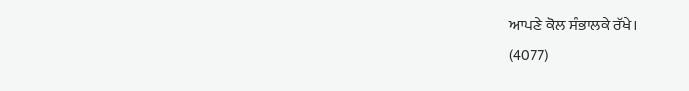ਆਪਣੇ ਕੋਲ ਸੰਭਾਲਕੇ ਰੱਖੇ।
(4077)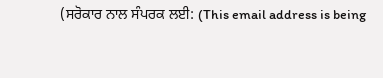(ਸਰੋਕਾਰ ਨਾਲ ਸੰਪਰਕ ਲਈ: (This email address is being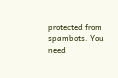protected from spambots. You need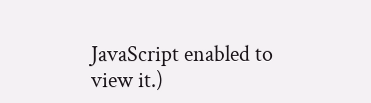JavaScript enabled to view it.)